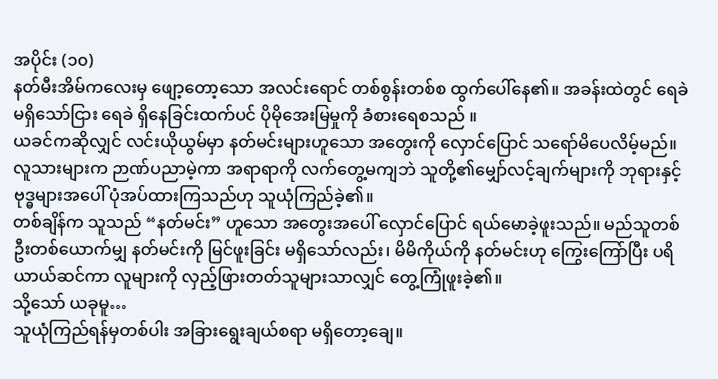အပိုင်း (၁၀)
နတ်မီးအိမ်ကလေးမှ ဖျော့တော့သော အလင်းရောင် တစ်စွန်းတစ်စ ထွက်ပေါ်နေ၏။ အခန်းထဲတွင် ရေခဲ မရှိသော်ငြား ရေခဲ ရှိနေခြင်းထက်ပင် ပိုမိုအေးမြမှုကို ခံစားရေစသည် ။
ယခင်ကဆိုလျှင် လင်းယိုယွမ်မှာ နတ်မင်းများဟူသော အတွေးကို လှောင်ပြောင် သရော်မိပေလိမ့်မည်။ လူသားများက ဉာဏ်ပညာမဲ့ကာ အရာရာကို လက်တွေ့မကျဘဲ သူတို့၏မျှော်လင့်ချက်များကို ဘုရားနှင့် ဗုဒ္ဓများအပေါ် ပုံအပ်ထားကြသည်ဟု သူယုံကြည်ခဲ့၏။
တစ်ချိန်က သူသည် “နတ်မင်း” ဟူသော အတွေးအပေါ် လှောင်ပြောင် ရယ်မောခဲ့ဖူးသည်။ မည်သူတစ်ဦးတစ်ယောက်မျှ နတ်မင်းကို မြင်ဖူးခြင်း မရှိသော်လည်း၊ မိမိကိုယ်ကို နတ်မင်းဟု ကြွေးကြော်ပြီး ပရိယာယ်ဆင်ကာ လူများကို လှည့်ဖြားတတ်သူများသာလျှင် တွေ့ကြုံဖူးခဲ့၏။
သို့သော် ယခုမူ…
သူယုံကြည်ရန်မှတစ်ပါး အခြားရွေးချယ်စရာ မရှိတော့ချေ။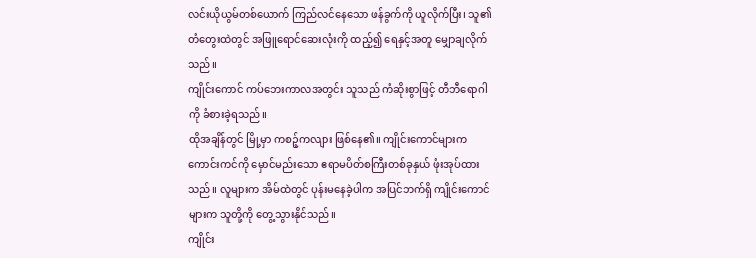လင်းယိုယွမ်တစ်ယောက် ကြည်လင်နေသော ဖန်ခွက်ကို ယူလိုက်ပြီး၊ သူ၏တံတွေးထဲတွင် အဖြူရောင်ဆေးလုံးကို ထည့်၍ ရေနှင့်အတူ မျှောချလိုက်သည်။
ကျိုင်းကောင် ကပ်ဘေးကာလအတွင်း သူသည် ကံဆိုးစွာဖြင့် တီဘီရောဂါကို ခံစားခဲ့ရသည်။
ထိုအချိန်တွင် မြို့မှာ ကစဉ့်ကလျား ဖြစ်နေ၏။ ကျိုင်းကောင်များက ကောင်းကင်ကို မှောင်မည်းသော ဧရာမပိတ်စကြီးတစ်ခုနှယ် ဖုံးအုပ်ထားသည်။ လူများက အိမ်ထဲတွင် ပုန်းမနေခဲ့ပါက အပြင်ဘက်ရှိ ကျိုင်းကောင်များက သူတို့ကို တွေ့သွားနိုင်သည်။
ကျိုင်း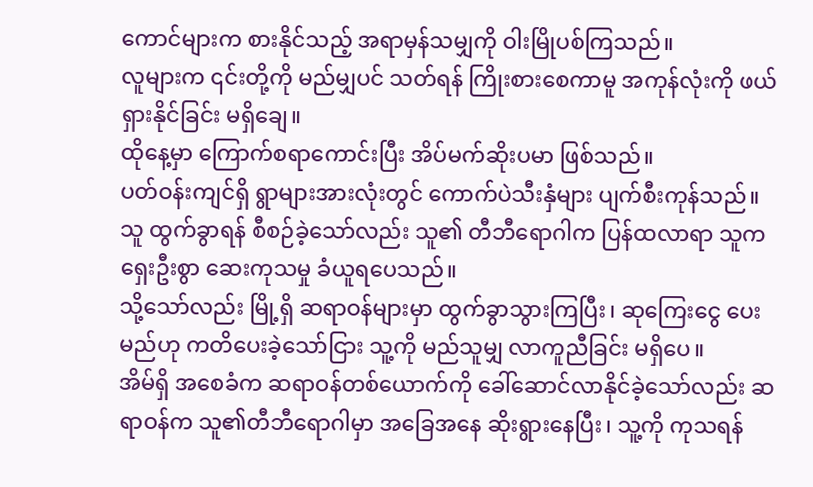ကောင်များက စားနိုင်သည့် အရာမှန်သမျှကို ဝါးမြိုပစ်ကြသည်။
လူများက ၎င်းတို့ကို မည်မျှပင် သတ်ရန် ကြိုးစားစေကာမူ အကုန်လုံးကို ဖယ်ရှားနိုင်ခြင်း မရှိချေ။
ထိုနေ့မှာ ကြောက်စရာကောင်းပြီး အိပ်မက်ဆိုးပမာ ဖြစ်သည်။
ပတ်ဝန်းကျင်ရှိ ရွာများအားလုံးတွင် ကောက်ပဲသီးနှံများ ပျက်စီးကုန်သည်။ သူ ထွက်ခွာရန် စီစဉ်ခဲ့သော်လည်း သူ၏ တီဘီရောဂါက ပြန်ထလာရာ သူက ရှေးဦးစွာ ဆေးကုသမှု ခံယူရပေသည်။
သို့သော်လည်း မြို့ရှိ ဆရာဝန်များမှာ ထွက်ခွာသွားကြပြီး၊ ဆုကြေးငွေ ပေးမည်ဟု ကတိပေးခဲ့သော်ငြား သူ့ကို မည်သူမျှ လာကူညီခြင်း မရှိပေ။
အိမ်ရှိ အစေခံက ဆရာဝန်တစ်ယောက်ကို ခေါ်ဆောင်လာနိုင်ခဲ့သော်လည်း ဆရာဝန်က သူ၏တီဘီရောဂါမှာ အခြေအနေ ဆိုးရွားနေပြီး၊ သူ့ကို ကုသရန်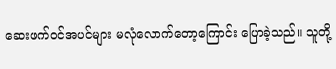ဆေးဖက်ဝင်အပင်များ မလုံလောက်တော့ကြောင်း ပြောခဲ့သည်။ သူတို့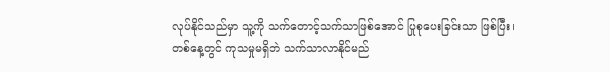လုပ်နိုင်သည်မှာ သူ့ကို သက်တောင့်သက်သာဖြစ်အောင် ပြုစုပေးခြင်းသာ ဖြစ်ပြီး၊ တစ်နေ့တွင် ကုသမှုမရှိဘဲ သက်သာလာနိုင်မည်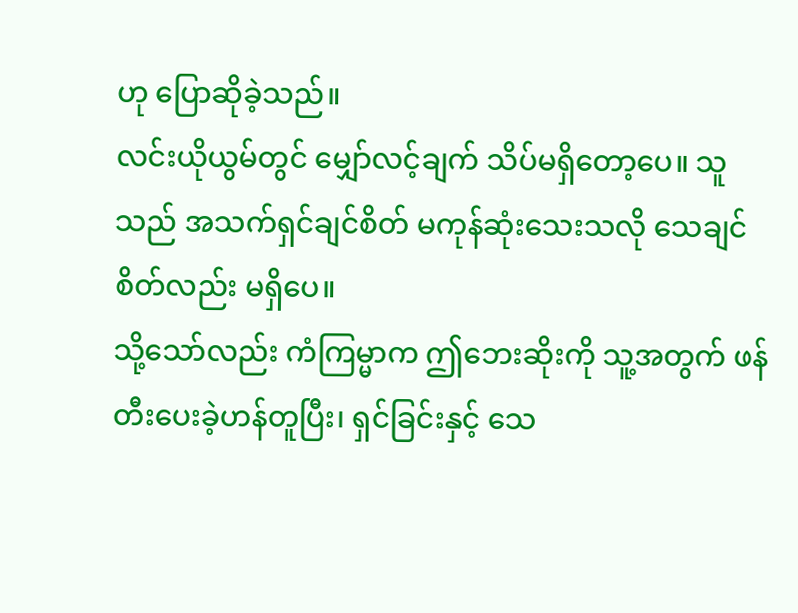ဟု ပြောဆိုခဲ့သည်။
လင်းယိုယွမ်တွင် မျှော်လင့်ချက် သိပ်မရှိတော့ပေ။ သူသည် အသက်ရှင်ချင်စိတ် မကုန်ဆုံးသေးသလို သေချင်စိတ်လည်း မရှိပေ။
သို့သော်လည်း ကံကြမ္မာက ဤဘေးဆိုးကို သူ့အတွက် ဖန်တီးပေးခဲ့ဟန်တူပြီး၊ ရှင်ခြင်းနှင့် သေ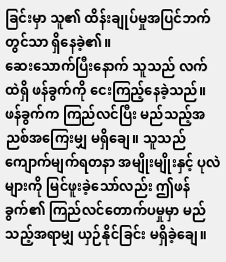ခြင်းမှာ သူ၏ ထိန်းချုပ်မှုအပြင်ဘက်တွင်သာ ရှိနေခဲ့၏။
ဆေးသောက်ပြီးနောက် သူသည် လက်ထဲရှိ ဖန်ခွက်ကို ငေးကြည့်နေခဲ့သည်။
ဖန်ခွက်က ကြည်လင်ပြီး မည်သည့်အညစ်အကြေးမျှ မရှိချေ။ သူသည် ကျောက်မျက်ရတနာ အမျိုးမျိုးနှင့် ပုလဲများကို မြင်ဖူးခဲ့သော်လည်း ဤဖန်ခွက်၏ ကြည်လင်တောက်ပမှုမှာ မည်သည့်အရာမျှ ယှဉ်နိုင်ခြင်း မရှိခဲ့ချေ။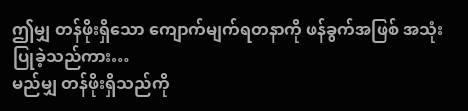ဤမျှ တန်ဖိုးရှိသော ကျောက်မျက်ရတနာကို ဖန်ခွက်အဖြစ် အသုံးပြုခဲ့သည်ကား…
မည်မျှ တန်ဖိုးရှိသည်ကို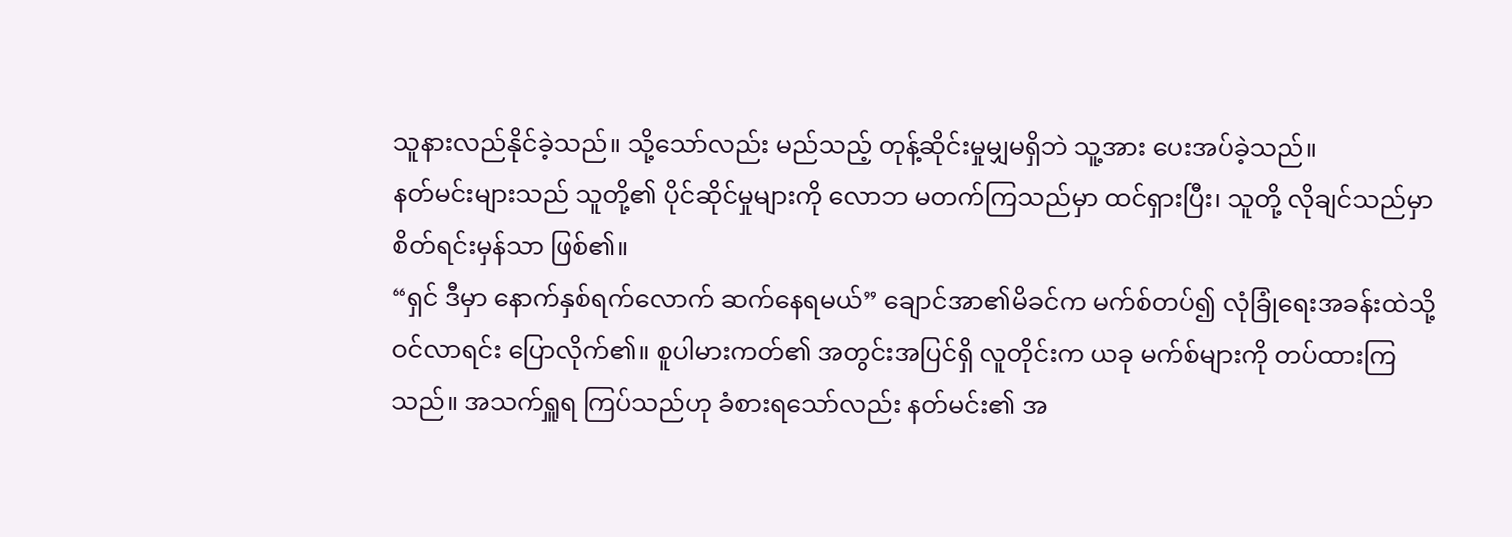သူနားလည်နိုင်ခဲ့သည်။ သို့သော်လည်း မည်သည့် တုန့်ဆိုင်းမှုမျှမရှိဘဲ သူ့အား ပေးအပ်ခဲ့သည်။
နတ်မင်းများသည် သူတို့၏ ပိုင်ဆိုင်မှုများကို လောဘ မတက်ကြသည်မှာ ထင်ရှားပြီး၊ သူတို့ လိုချင်သည်မှာ စိတ်ရင်းမှန်သာ ဖြစ်၏။
“ရှင် ဒီမှာ နောက်နှစ်ရက်လောက် ဆက်နေရမယ်” ချောင်အာ၏မိခင်က မက်စ်တပ်၍ လုံခြုံရေးအခန်းထဲသို့ ဝင်လာရင်း ပြောလိုက်၏။ စူပါမားကတ်၏ အတွင်းအပြင်ရှိ လူတိုင်းက ယခု မက်စ်များကို တပ်ထားကြသည်။ အသက်ရှူရ ကြပ်သည်ဟု ခံစားရသော်လည်း နတ်မင်း၏ အ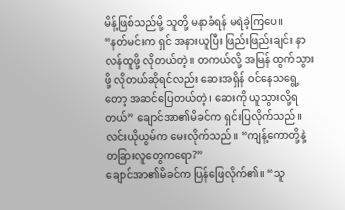မိန့်ဖြစ်သည်မို့ သူတို့ မနာခံရန် မရဲခဲ့ကြပေ။
“နတ်မင်းက ရှင် အနားယူပြီး ဖြည်းဖြည်းချင်း နာလန်ထူဖို့ လိုတယ်တဲ့။ တကယ်လို့ အမြန် ထွက်သွားဖို့ လိုတယ်ဆိုရင်လည်း ဆေးအရှိန် ဝင်နေသရွေ့တော့ အဆင်ပြေတယ်တဲ့၊ ဆေးကို ယူသွားလို့ရတယ်” ချောင်အာ၏မိခင်က ရှင်းပြလိုက်သည်။
လင်းယိုယွမ်က မေးလိုက်သည်။ “ကျန့်ကောတို့နဲ့ တခြားလူတွေကရော?”
ချောင်အာ၏မိခင်က ပြန်ဖြေလိုက်၏။ “သူ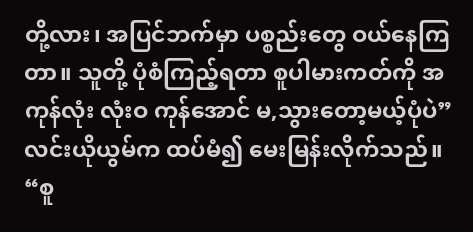တို့လား၊ အပြင်ဘက်မှာ ပစ္စည်းတွေ ဝယ်နေကြတာ။ သူတို့ ပုံစံကြည့်ရတာ စူပါမားကတ်ကို အကုန်လုံး လုံးဝ ကုန်အောင် မ,သွားတော့မယ့်ပုံပဲ”
လင်းယိုယွမ်က ထပ်မံ၍ မေးမြန်းလိုက်သည်။ “စူ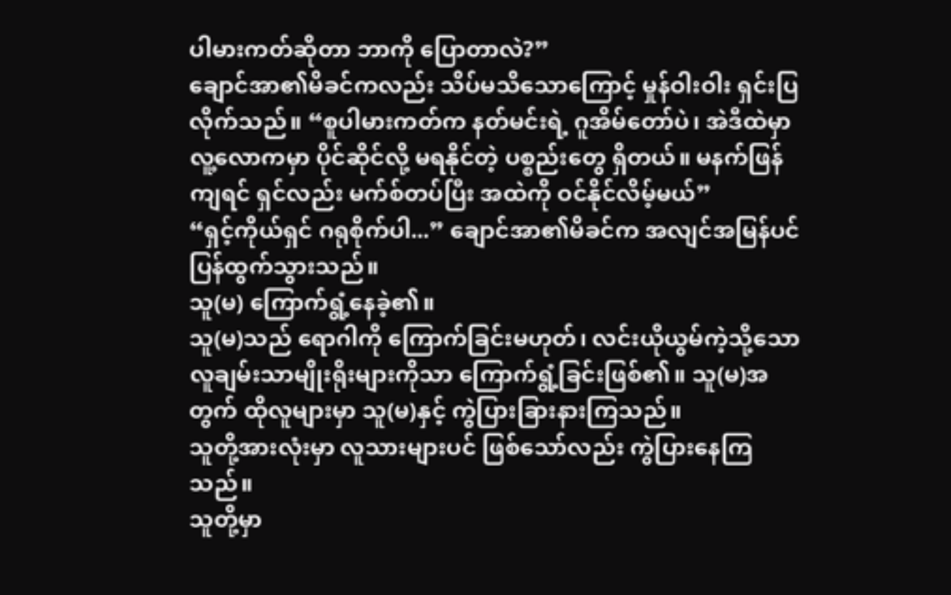ပါမားကတ်ဆိုတာ ဘာကို ပြောတာလဲ?”
ချောင်အာ၏မိခင်ကလည်း သိပ်မသိသောကြောင့် မှုန်ဝါးဝါး ရှင်းပြလိုက်သည်။ “စူပါမားကတ်က နတ်မင်းရဲ့ ဂူအိမ်တော်ပဲ၊ အဲဒီထဲမှာ လူ့လောကမှာ ပိုင်ဆိုင်လို့ မရနိုင်တဲ့ ပစ္စည်းတွေ ရှိတယ်။ မနက်ဖြန်ကျရင် ရှင်လည်း မက်စ်တပ်ပြီး အထဲကို ဝင်နိုင်လိမ့်မယ်”
“ရှင့်ကိုယ်ရှင် ဂရုစိုက်ပါ...” ချောင်အာ၏မိခင်က အလျင်အမြန်ပင် ပြန်ထွက်သွားသည်။
သူ(မ) ကြောက်ရွံ့နေခဲ့၏။
သူ(မ)သည် ရောဂါကို ကြောက်ခြင်းမဟုတ်၊ လင်းယိုယွမ်ကဲ့သို့သော လူချမ်းသာမျိုးရိုးများကိုသာ ကြောက်ရွံ့ခြင်းဖြစ်၏။ သူ(မ)အတွက် ထိုလူများမှာ သူ(မ)နှင့် ကွဲပြားခြားနားကြသည်။
သူတို့အားလုံးမှာ လူသားများပင် ဖြစ်သော်လည်း ကွဲပြားနေကြသည်။
သူတို့မှာ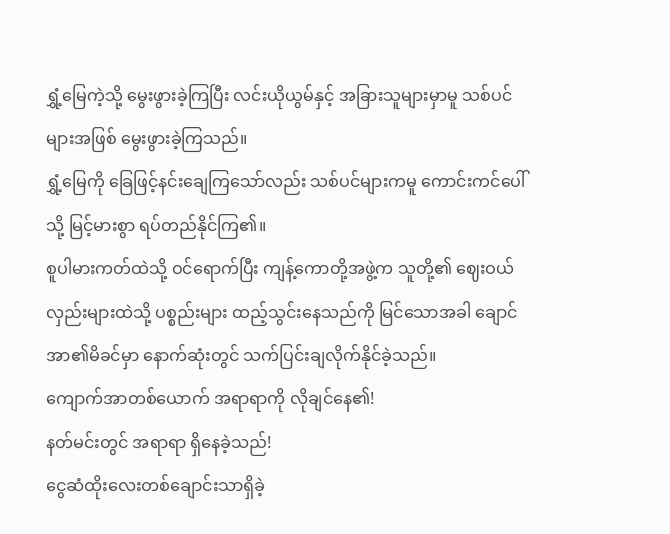ရွှံ့မြေကဲ့သို့ မွေးဖွားခဲ့ကြပြီး လင်းယိုယွမ်နှင့် အခြားသူများမှာမူ သစ်ပင်များအဖြစ် မွေးဖွားခဲ့ကြသည်။
ရွှံ့မြေကို ခြေဖြင့်နင်းချေကြသော်လည်း သစ်ပင်များကမူ ကောင်းကင်ပေါ်သို့ မြင့်မားစွာ ရပ်တည်နိုင်ကြ၏။
စူပါမားကတ်ထဲသို့ ဝင်ရောက်ပြီး ကျန့်ကောတို့အဖွဲ့က သူတို့၏ ဈေးဝယ်လှည်းများထဲသို့ ပစ္စည်းများ ထည့်သွင်းနေသည်ကို မြင်သောအခါ ချောင်အာ၏မိခင်မှာ နောက်ဆုံးတွင် သက်ပြင်းချလိုက်နိုင်ခဲ့သည်။
ကျောက်အာတစ်ယောက် အရာရာကို လိုချင်နေ၏!
နတ်မင်းတွင် အရာရာ ရှိနေခဲ့သည်!
ငွေဆံထိုးလေးတစ်ချောင်းသာရှိခဲ့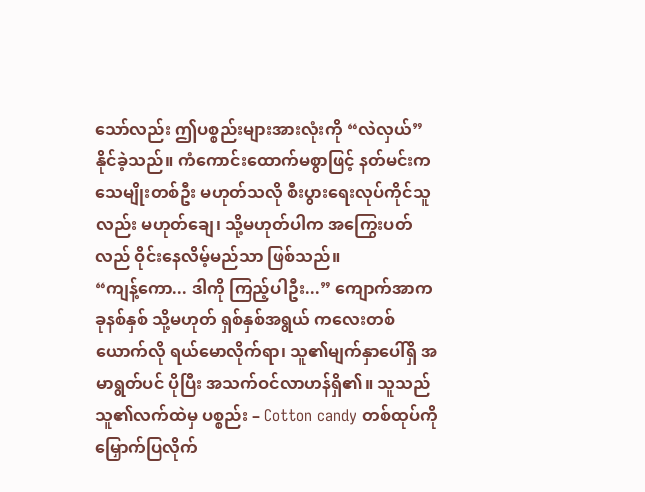သော်လည်း ဤပစ္စည်းများအားလုံးကို “လဲလှယ်” နိုင်ခဲ့သည်။ ကံကောင်းထောက်မစွာဖြင့် နတ်မင်းက သေမျိုးတစ်ဦး မဟုတ်သလို စီးပွားရေးလုပ်ကိုင်သူလည်း မဟုတ်ချေ၊ သို့မဟုတ်ပါက အကြွေးပတ်လည် ဝိုင်းနေလိမ့်မည်သာ ဖြစ်သည်။
“ကျန့်ကော... ဒါကို ကြည့်ပါဦး...” ကျောက်အာက ခုနစ်နှစ် သို့မဟုတ် ရှစ်နှစ်အရွယ် ကလေးတစ်ယောက်လို ရယ်မောလိုက်ရာ၊ သူ၏မျက်နှာပေါ်ရှိ အမာရွတ်ပင် ပိုပြီး အသက်ဝင်လာဟန်ရှိ၏။ သူသည် သူ၏လက်ထဲမှ ပစ္စည်း – Cotton candy တစ်ထုပ်ကို မြှောက်ပြလိုက်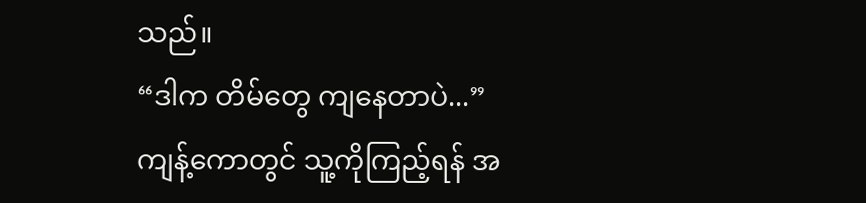သည်။
“ဒါက တိမ်တွေ ကျနေတာပဲ...”
ကျန့်ကောတွင် သူ့ကိုကြည့်ရန် အ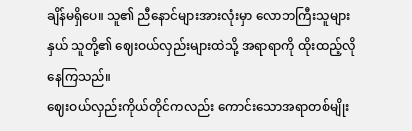ချိန်မရှိပေ။ သူ၏ ညီနောင်များအားလုံးမှာ လောဘကြီးသူများနှယ် သူတို့၏ ဈေးဝယ်လှည်းများထဲသို့ အရာရာကို ထိုးထည့်လိုနေကြသည်။
ဈေးဝယ်လှည်းကိုယ်တိုင်ကလည်း ကောင်းသောအရာတစ်မျိုး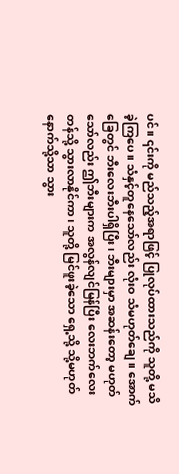ပင်။ ၎င်းကို မည်သည့်အရာဖြင့် ပြုလုပ်ထားသည်ကို သူတို့ မသိခဲ့ကြပေ။ သံနှင့်တူနေသော်လည်း လုံးဝ သံမဟုတ်ချေ။ အောက်ခြေတွင် ဘီးလေးဘီးပါရှိပြီး၊ ဘီးများမှာ အဆန်းတော့ မဟုတ်သော်လည်း ဤဘီးများက အလွန်လျင်မြန်ပြီး လေးဘက်လေးတန်သို့ သွားလာနိုင်ကာ၊ သူတို့ မြင်ဖူးခဲ့သော ရှေ့သို့ သို့မဟုတ် နောက်သို့သာ သွား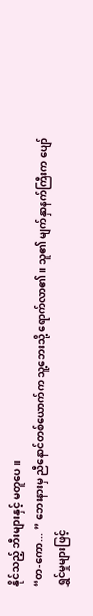နိုင်သည့် ဘီးများနှင့် မတူပေ။
“တ-ကော... ” ဘေးနားမှ ညီနောင်တစ်ယောက်က သူ့ဘေးသို့ ရောက်လာ၏။ သူ၏ မျက်နှာနက်ကြီးက ပျော်ရွှင်မှုများဖြင့်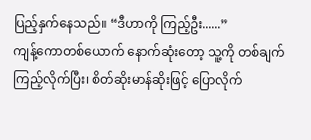ပြည့်နှက်နေသည်။ “ဒီဟာကို ကြည့်ဦး......”
ကျန့်ကောတစ်ယောက် နောက်ဆုံးတော့ သူ့ကို တစ်ချက်ကြည့်လိုက်ပြီး၊ စိတ်ဆိုးမာန်ဆိုးဖြင့် ပြောလိုက်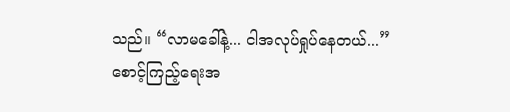သည်။ “လာမခေါ်နဲ့... ငါအလုပ်ရှုပ်နေတယ်...”
စောင့်ကြည့်ရေးအ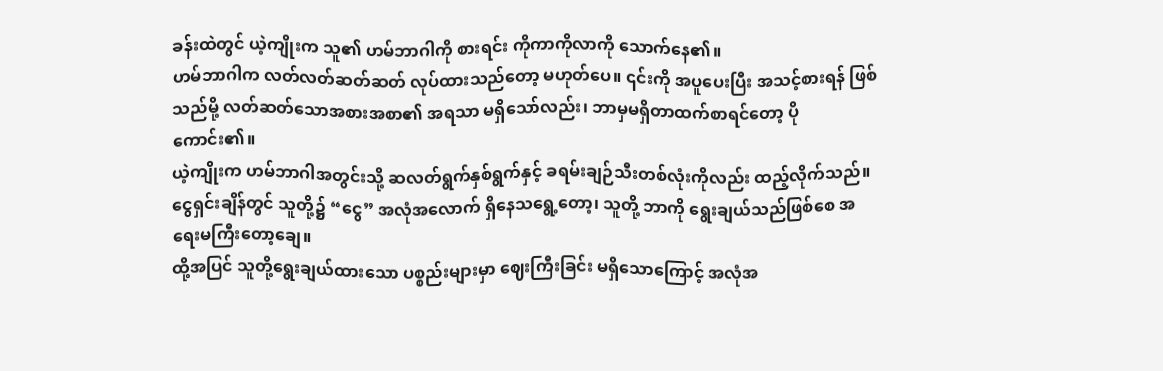ခန်းထဲတွင် ယဲ့ကျိုးက သူ၏ ဟမ်ဘာဂါကို စားရင်း ကိုကာကိုလာကို သောက်နေ၏။
ဟမ်ဘာဂါက လတ်လတ်ဆတ်ဆတ် လုပ်ထားသည်တော့ မဟုတ်ပေ။ ၎င်းကို အပူပေးပြီး အသင့်စားရန် ဖြစ်သည်မို့ လတ်ဆတ်သောအစားအစာ၏ အရသာ မရှိသော်လည်း၊ ဘာမှမရှိတာထက်စာရင်တော့ ပိုကောင်း၏။
ယဲ့ကျိုးက ဟမ်ဘာဂါအတွင်းသို့ ဆလတ်ရွက်နှစ်ရွက်နှင့် ခရမ်းချဉ်သီးတစ်လုံးကိုလည်း ထည့်လိုက်သည်။
ငွေရှင်းချိန်တွင် သူတို့၌ “ငွေ” အလုံအလောက် ရှိနေသရွေ့တော့၊ သူတို့ ဘာကို ရွေးချယ်သည်ဖြစ်စေ အရေးမကြီးတော့ချေ။
ထို့အပြင် သူတို့ရွေးချယ်ထားသော ပစ္စည်းများမှာ ဈေးကြီးခြင်း မရှိသောကြောင့် အလုံအ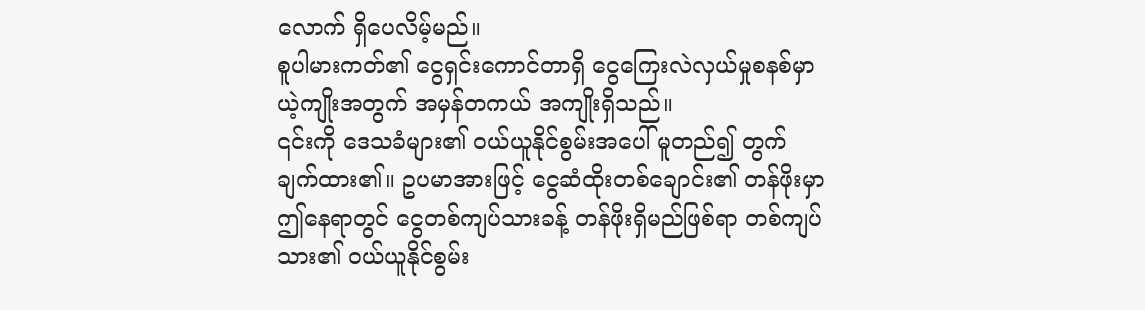လောက် ရှိပေလိမ့်မည်။
စူပါမားကတ်၏ ငွေရှင်းကောင်တာရှိ ငွေကြေးလဲလှယ်မှုစနစ်မှာ ယဲ့ကျိုးအတွက် အမှန်တကယ် အကျိုးရှိသည်။
၎င်းကို ဒေသခံများ၏ ဝယ်ယူနိုင်စွမ်းအပေါ် မူတည်၍ တွက်ချက်ထား၏။ ဥပမာအားဖြင့် ငွေဆံထိုးတစ်ချောင်း၏ တန်ဖိုးမှာ ဤနေရာတွင် ငွေတစ်ကျပ်သားခန့် တန်ဖိုးရှိမည်ဖြစ်ရာ တစ်ကျပ်သား၏ ဝယ်ယူနိုင်စွမ်း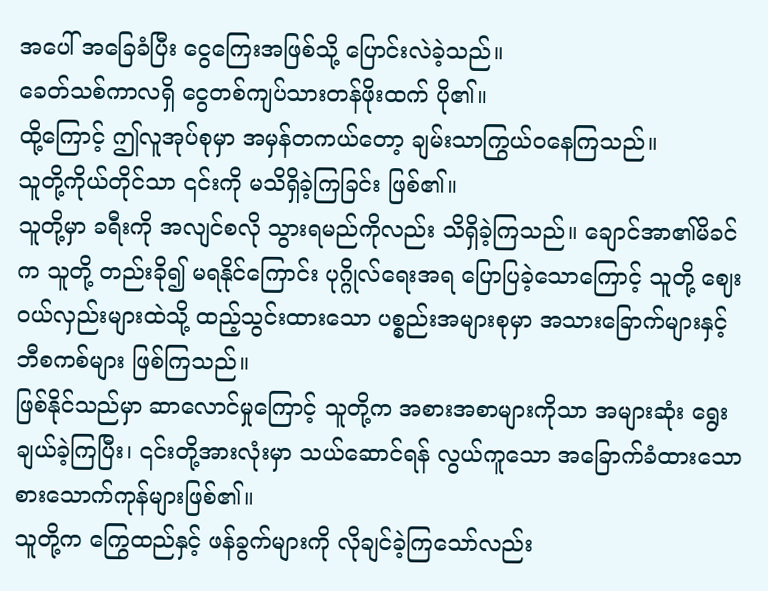အပေါ် အခြေခံပြီး ငွေကြေးအဖြစ်သို့ ပြောင်းလဲခဲ့သည်။
ခေတ်သစ်ကာလရှိ ငွေတစ်ကျပ်သားတန်ဖိုးထက် ပို၏။
ထို့ကြောင့် ဤလူအုပ်စုမှာ အမှန်တကယ်တော့ ချမ်းသာကြွယ်ဝနေကြသည်။
သူတို့ကိုယ်တိုင်သာ ၎င်းကို မသိရှိခဲ့ကြခြင်း ဖြစ်၏။
သူတို့မှာ ခရီးကို အလျင်စလို သွားရမည်ကိုလည်း သိရှိခဲ့ကြသည်။ ချောင်အာ၏မိခင်က သူတို့ တည်းခို၍ မရနိုင်ကြောင်း ပုဂ္ဂိုလ်ရေးအရ ပြောပြခဲ့သောကြောင့် သူတို့ ဈေးဝယ်လှည်းများထဲသို့ ထည့်သွင်းထားသော ပစ္စည်းအများစုမှာ အသားခြောက်များနှင့် ဘီစကစ်များ ဖြစ်ကြသည်။
ဖြစ်နိုင်သည်မှာ ဆာလောင်မှုကြောင့် သူတို့က အစားအစာများကိုသာ အများဆုံး ရွေးချယ်ခဲ့ကြပြီး၊ ၎င်းတို့အားလုံးမှာ သယ်ဆောင်ရန် လွယ်ကူသော အခြောက်ခံထားသော စားသောက်ကုန်များဖြစ်၏။
သူတို့က ကြွေထည်နှင့် ဖန်ခွက်များကို လိုချင်ခဲ့ကြသော်လည်း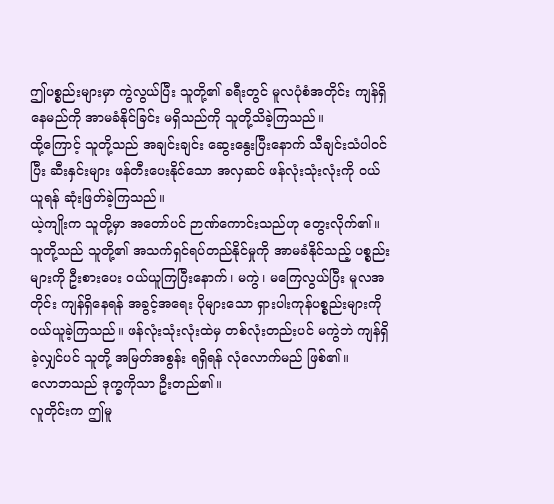ဤပစ္စည်းများမှာ ကွဲလွယ်ပြီး သူတို့၏ ခရီးတွင် မူလပုံစံအတိုင်း ကျန်ရှိနေမည်ကို အာမခံနိုင်ခြင်း မရှိသည်ကို သူတို့သိခဲ့ကြသည်။
ထို့ကြောင့် သူတို့သည် အချင်းချင်း ဆွေးနွေးပြီးနောက် သီချင်းသံပါဝင်ပြီး ဆီးနှင်းများ ဖန်တီးပေးနိုင်သော အလှဆင် ဖန်လုံးသုံးလုံးကို ဝယ်ယူရန် ဆုံးဖြတ်ခဲ့ကြသည်။
ယဲ့ကျိုးက သူတို့မှာ အတော်ပင် ဉာဏ်ကောင်းသည်ဟု တွေးလိုက်၏။ သူတို့သည် သူတို့၏ အသက်ရှင်ရပ်တည်နိုင်မှုကို အာမခံနိုင်သည့် ပစ္စည်းများကို ဦးစားပေး ဝယ်ယူကြပြီးနောက်၊ မကွဲ၊ မကြေလွယ်ပြီး မူလအတိုင်း ကျန်ရှိနေရန် အခွင့်အရေး ပိုများသော ရှားပါးကုန်ပစ္စည်းများကို ဝယ်ယူခဲ့ကြသည်။ ဖန်လုံးသုံးလုံးထဲမှ တစ်လုံးတည်းပင် မကွဲဘဲ ကျန်ရှိခဲ့လျှင်ပင် သူတို့ အမြတ်အစွန်း ရရှိရန် လုံလောက်မည် ဖြစ်၏။
လောဘသည် ဒုက္ခကိုသာ ဦးတည်၏။
လူတိုင်းက ဤမူ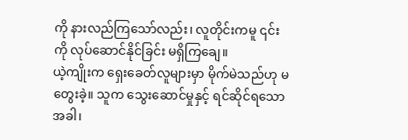ကို နားလည်ကြသော်လည်း၊ လူတိုင်းကမူ ၎င်းကို လုပ်ဆောင်နိုင်ခြင်း မရှိကြချေ။
ယဲ့ကျိုးက ရှေးခေတ်လူများမှာ မိုက်မဲသည်ဟု မတွေးခဲ့။ သူက သွေးဆောင်မှုနှင့် ရင်ဆိုင်ရသောအခါ၊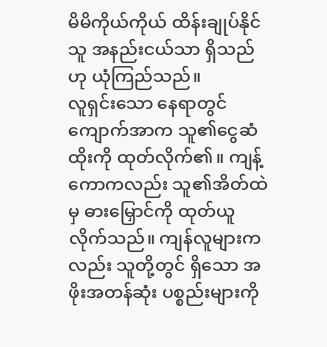မိမိကိုယ်ကိုယ် ထိန်းချုပ်နိုင်သူ အနည်းငယ်သာ ရှိသည်ဟု ယုံကြည်သည်။
လူရှင်းသော နေရာတွင် ကျောက်အာက သူ၏ငွေဆံထိုးကို ထုတ်လိုက်၏။ ကျန့်ကောကလည်း သူ၏အိတ်ထဲမှ ဓားမြှောင်ကို ထုတ်ယူလိုက်သည်။ ကျန်လူများကလည်း သူတို့တွင် ရှိသော အဖိုးအတန်ဆုံး ပစ္စည်းများကို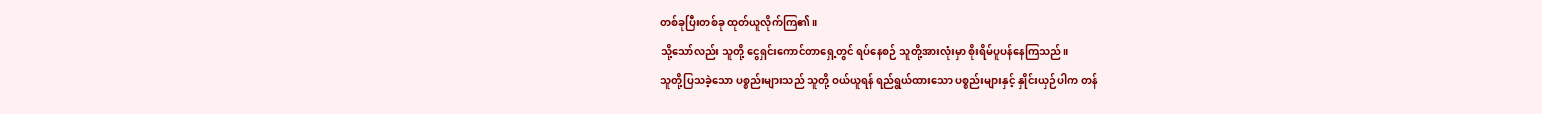တစ်ခုပြီးတစ်ခု ထုတ်ယူလိုက်ကြ၏။
သို့သော်လည်း သူတို့ ငွေရှင်းကောင်တာရှေ့တွင် ရပ်နေစဉ် သူတို့အားလုံးမှာ စိုးရိမ်ပူပန်နေကြသည်။
သူတို့ပြသခဲ့သော ပစ္စည်းများသည် သူတို့ ဝယ်ယူရန် ရည်ရွယ်ထားသော ပစ္စည်းများနှင့် နှိုင်းယှဉ်ပါက တန်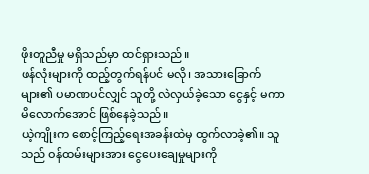ဖိုးတူညီမှု မရှိသည်မှာ ထင်ရှားသည်။
ဖန်လုံးများကို ထည့်တွက်ရန်ပင် မလို၊ အသားခြောက်များ၏ ပမာဏပင်လျှင် သူတို့ လဲလှယ်ခဲ့သော ငွေနှင့် မကာမိလောက်အောင် ဖြစ်နေခဲ့သည်။
ယဲ့ကျိုးက စောင့်ကြည့်ရေးအခန်းထဲမှ ထွက်လာခဲ့၏။ သူသည် ဝန်ထမ်းများအား ငွေပေးချေမှုများကို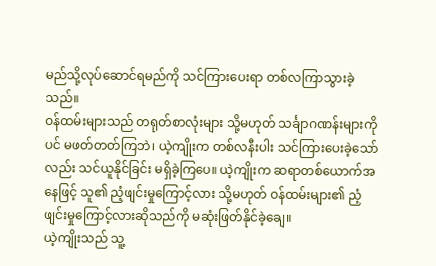မည်သို့လုပ်ဆောင်ရမည်ကို သင်ကြားပေးရာ တစ်လကြာသွားခဲ့သည်။
ဝန်ထမ်းများသည် တရုတ်စာလုံးများ သို့မဟုတ် သင်္ချာဂဏန်းများကိုပင် မဖတ်တတ်ကြဘဲ၊ ယဲ့ကျိုးက တစ်လနီးပါး သင်ကြားပေးခဲ့သော်လည်း သင်ယူနိုင်ခြင်း မရှိခဲ့ကြပေ။ ယဲ့ကျိုးက ဆရာတစ်ယောက်အနေဖြင့် သူ၏ ညံ့ဖျင်းမှုကြောင့်လား သို့မဟုတ် ဝန်ထမ်းများ၏ ညံ့ဖျင်းမှုကြောင့်လားဆိုသည်ကို မဆုံးဖြတ်နိုင်ခဲ့ချေ။
ယဲ့ကျိုးသည် သူ့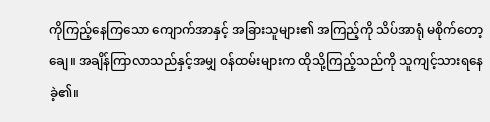ကိုကြည့်နေကြသော ကျောက်အာနှင့် အခြားသူများ၏ အကြည့်ကို သိပ်အာရုံ မစိုက်တော့ချေ။ အချိန်ကြာလာသည်နှင့်အမျှ ဝန်ထမ်းများက ထိုသို့ကြည့်သည်ကို သူကျင့်သားရနေခဲ့၏။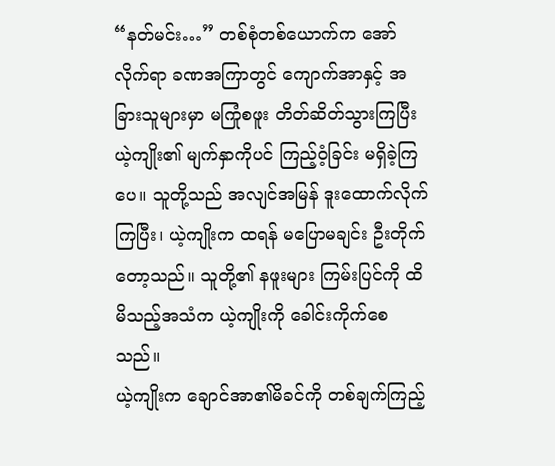“နတ်မင်း…” တစ်စုံတစ်ယောက်က အော်လိုက်ရာ ခဏအကြာတွင် ကျောက်အာနှင့် အခြားသူများမှာ မကြုံစဖူး တိတ်ဆိတ်သွားကြပြီး ယဲ့ကျိုး၏ မျက်နှာကိုပင် ကြည့်ဝံ့ခြင်း မရှိခဲ့ကြပေ။ သူတို့သည် အလျင်အမြန် ဒူးထောက်လိုက်ကြပြီး၊ ယဲ့ကျိုးက ထရန် မပြောမချင်း ဦးတိုက်တော့သည်။ သူတို့၏ နဖူးများ ကြမ်းပြင်ကို ထိမိသည့်အသံက ယဲ့ကျိုးကို ခေါင်းကိုက်စေသည်။
ယဲ့ကျိုးက ချောင်အာ၏မိခင်ကို တစ်ချက်ကြည့်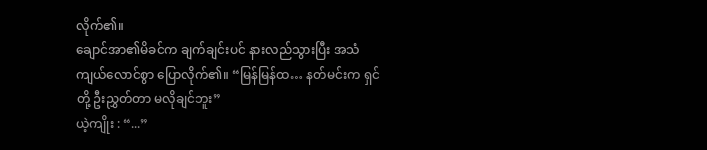လိုက်၏။
ချောင်အာ၏မိခင်က ချက်ချင်းပင် နားလည်သွားပြီး အသံကျယ်လောင်စွာ ပြောလိုက်၏။ “မြန်မြန်ထ… နတ်မင်းက ရှင်တို့ ဦးညွှတ်တာ မလိုချင်ဘူး”
ယဲ့ကျိုး : “...”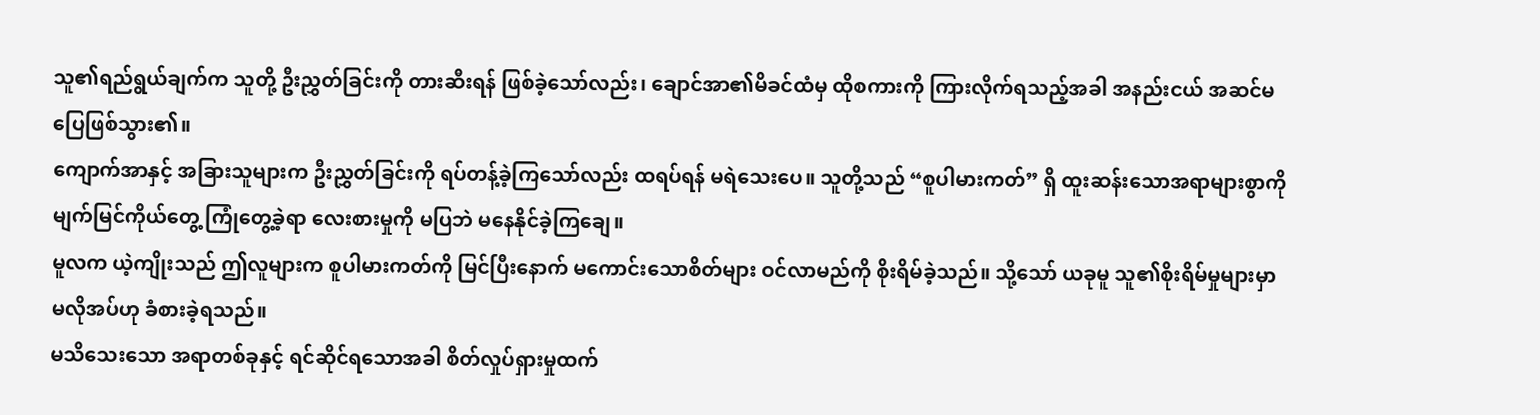သူ၏ရည်ရွယ်ချက်က သူတို့ ဦးညွှတ်ခြင်းကို တားဆီးရန် ဖြစ်ခဲ့သော်လည်း၊ ချောင်အာ၏မိခင်ထံမှ ထိုစကားကို ကြားလိုက်ရသည့်အခါ အနည်းငယ် အဆင်မပြေဖြစ်သွား၏။
ကျောက်အာနှင့် အခြားသူများက ဦးညွှတ်ခြင်းကို ရပ်တန့်ခဲ့ကြသော်လည်း ထရပ်ရန် မရဲသေးပေ။ သူတို့သည် “စူပါမားကတ်” ရှိ ထူးဆန်းသောအရာများစွာကို မျက်မြင်ကိုယ်တွေ့ ကြုံတွေ့ခဲ့ရာ လေးစားမှုကို မပြဘဲ မနေနိုင်ခဲ့ကြချေ။
မူလက ယဲ့ကျိုးသည် ဤလူများက စူပါမားကတ်ကို မြင်ပြီးနောက် မကောင်းသောစိတ်များ ဝင်လာမည်ကို စိုးရိမ်ခဲ့သည်။ သို့သော် ယခုမူ သူ၏စိုးရိမ်မှုများမှာမလိုအပ်ဟု ခံစားခဲ့ရသည်။
မသိသေးသော အရာတစ်ခုနှင့် ရင်ဆိုင်ရသောအခါ စိတ်လှုပ်ရှားမှုထက်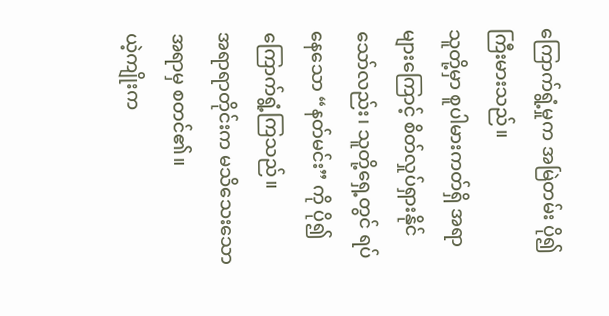ကြောက်ရွံ့မှုက အမြဲတမ်း ပို၍ကြီးမားသည်။
သူတို့မှာ စူပါမားကတ်ရှိ အရာများကြောင့် စိတ်လှုပ်ရှားနိုင်သော်လည်း၊ သူတို့ရှေ့တွင် ရပ်နေသော “နတ်မင်း” ကို ပို၍ ကြောက်ရွံ့ကြသည်။
အရာရာတိုင်းက မသိသေးသော အရာမှ စတင်၏။
ယဲ့ကျိုးက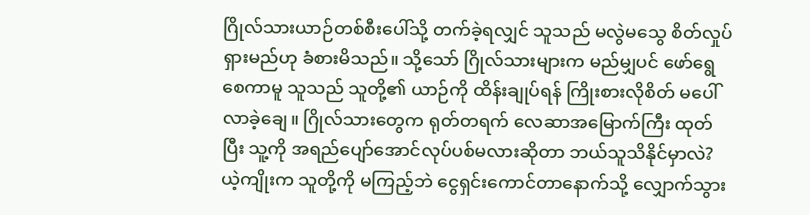ဂြိုလ်သားယာဉ်တစ်စီးပေါ်သို့ တက်ခဲ့ရလျှင် သူသည် မလွဲမသွေ စိတ်လှုပ်ရှားမည်ဟု ခံစားမိသည်။ သို့သော် ဂြိုလ်သားများက မည်မျှပင် ဖော်ရွေစေကာမူ သူသည် သူတို့၏ ယာဉ်ကို ထိန်းချုပ်ရန် ကြိုးစားလိုစိတ် မပေါ်လာခဲ့ချေ။ ဂြိုလ်သားတွေက ရုတ်တရက် လေဆာအမြောက်ကြီး ထုတ်ပြီး သူ့ကို အရည်ပျော်အောင်လုပ်ပစ်မလားဆိုတာ ဘယ်သူသိနိုင်မှာလဲ?
ယဲ့ကျိုးက သူတို့ကို မကြည့်ဘဲ ငွေရှင်းကောင်တာနောက်သို့ လျှောက်သွား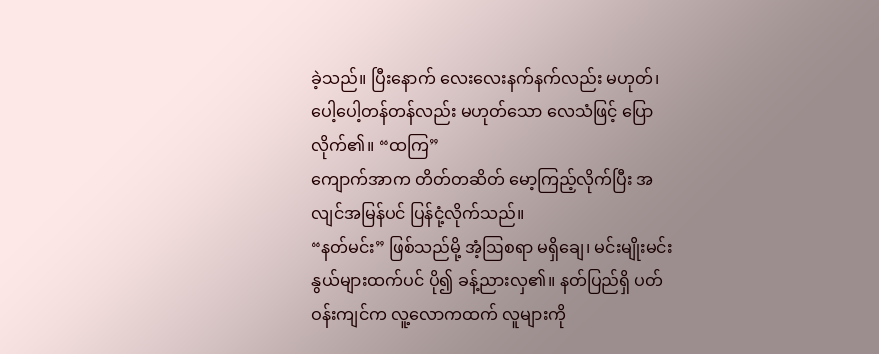ခဲ့သည်။ ပြီးနောက် လေးလေးနက်နက်လည်း မဟုတ်၊ ပေါ့ပေါ့တန်တန်လည်း မဟုတ်သော လေသံဖြင့် ပြောလိုက်၏။ “ထကြ”
ကျောက်အာက တိတ်တဆိတ် မော့ကြည့်လိုက်ပြီး အလျင်အမြန်ပင် ပြန်ငုံ့လိုက်သည်။
“နတ်မင်း” ဖြစ်သည်မို့ အံ့ဩစရာ မရှိချေ၊ မင်းမျိုးမင်းနွယ်များထက်ပင် ပို၍ ခန့်ညားလှ၏။ နတ်ပြည်ရှိ ပတ်ဝန်းကျင်က လူ့လောကထက် လူများကို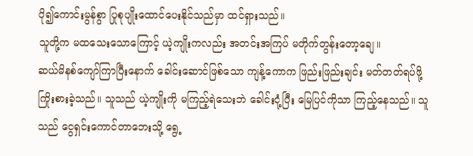ပို၍ကောင်းမွန်စွာ ပြုစုပျိုးထောင်ပေးနိုင်သည်မှာ ထင်ရှားသည်။
သူတို့က မထသေးသောကြောင့် ယဲ့ကျိုးကလည်း အတင်းအကြပ် မတိုက်တွန်းတော့ချေ။
ဆယ်မိနစ်ကျော်ကြာပြီးနောက် ခေါင်းဆောင်ဖြစ်သော ကျန့်ကောက ဖြည်းဖြည်းချင်း မတ်တတ်ရပ်ဖို့ ကြိုးစားခဲ့သည်။ သူသည် ယဲ့ကျိုးကို မကြည့်ရဲသေးဘဲ ခေါင်းငုံ့ပြီး မြေပြင်ကိုသာ ကြည့်နေသည်။ သူသည် ငွေရှင်းကောင်တာဘေးသို့ ရွေ့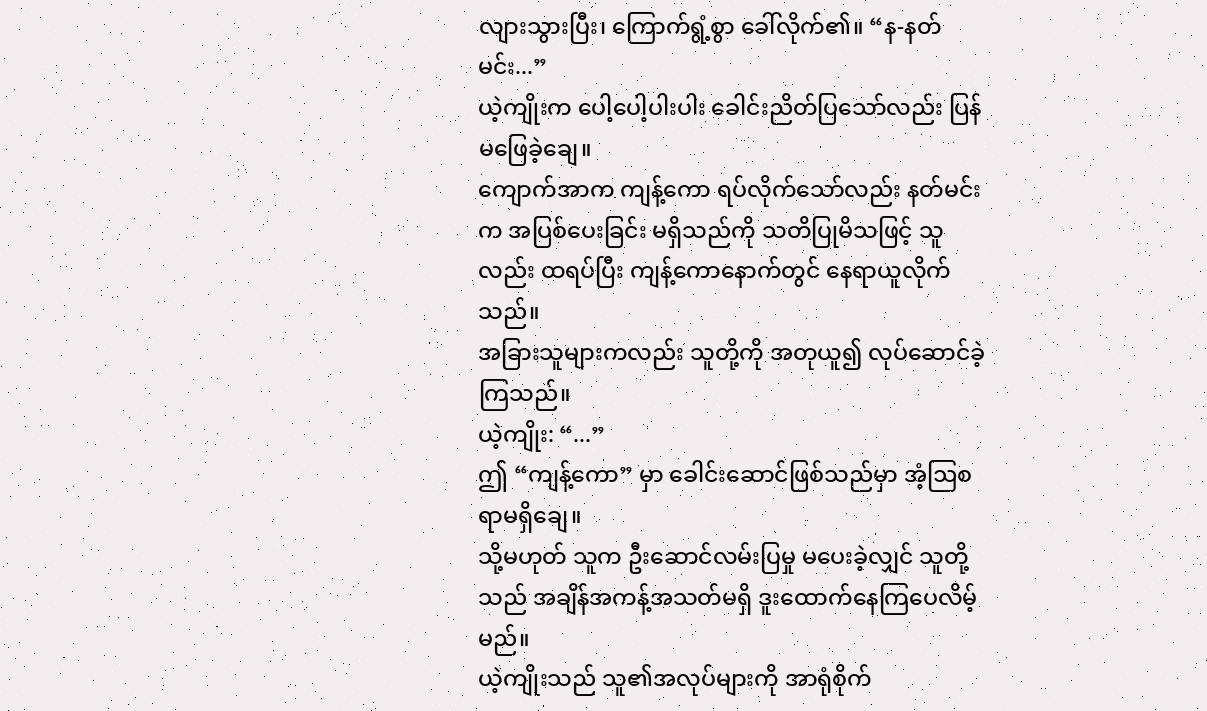လျားသွားပြီး၊ ကြောက်ရွံ့စွာ ခေါ်လိုက်၏။ “န-နတ်မင်း...”
ယဲ့ကျိုးက ပေါ့ပေါ့ပါးပါး ခေါင်းညိတ်ပြသော်လည်း ပြန်မဖြေခဲ့ချေ။
ကျောက်အာက ကျန့်ကော ရပ်လိုက်သော်လည်း နတ်မင်းက အပြစ်ပေးခြင်း မရှိသည်ကို သတိပြုမိသဖြင့် သူလည်း ထရပ်ပြီး ကျန့်ကောနောက်တွင် နေရာယူလိုက်သည်။
အခြားသူများကလည်း သူတို့ကို အတုယူ၍ လုပ်ဆောင်ခဲ့ကြသည်။
ယဲ့ကျိုး: “...”
ဤ “ကျန့်ကော” မှာ ခေါင်းဆောင်ဖြစ်သည်မှာ အံ့ဩစရာမရှိချေ။
သို့မဟုတ် သူက ဦးဆောင်လမ်းပြမှု မပေးခဲ့လျှင် သူတို့သည် အချိန်အကန့်အသတ်မရှိ ဒူးထောက်နေကြပေလိမ့်မည်။
ယဲ့ကျိုးသည် သူ၏အလုပ်များကို အာရုံစိုက်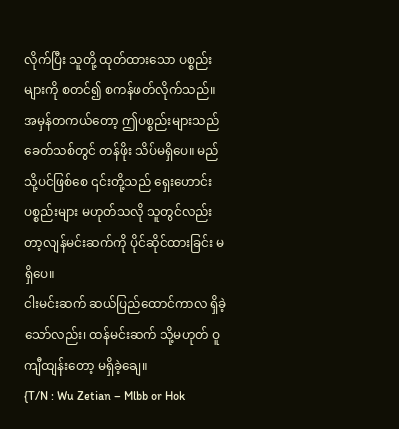လိုက်ပြီး သူတို့ ထုတ်ထားသော ပစ္စည်းများကို စတင်၍ စကန်ဖတ်လိုက်သည်။
အမှန်တကယ်တော့ ဤပစ္စည်းများသည် ခေတ်သစ်တွင် တန်ဖိုး သိပ်မရှိပေ။ မည်သို့ပင်ဖြစ်စေ ၎င်းတို့သည် ရှေးဟောင်းပစ္စည်းများ မဟုတ်သလို သူတွင်လည်း တာ့လျန်မင်းဆက်ကို ပိုင်ဆိုင်ထားခြင်း မရှိပေ။
ငါးမင်းဆက် ဆယ်ပြည်ထောင်ကာလ ရှိခဲ့သော်လည်း၊ ထန်မင်းဆက် သို့မဟုတ် ဝူကျီထျန်းတော့ မရှိခဲ့ချေ။
{T/N : Wu Zetian – Mlbb or Hok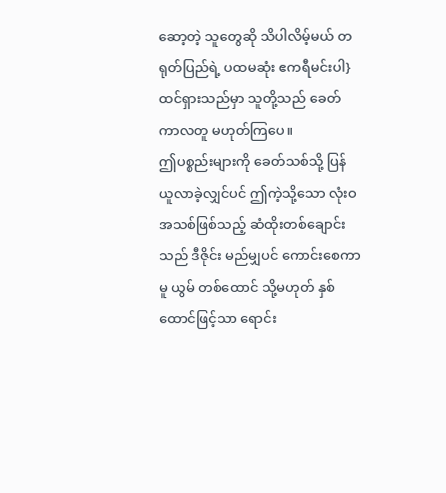ဆော့တဲ့ သူတွေဆို သိပါလိမ့်မယ် တရုတ်ပြည်ရဲ့ ပထမဆုံး ဧကရီမင်းပါ}
ထင်ရှားသည်မှာ သူတို့သည် ခေတ်ကာလတူ မဟုတ်ကြပေ။
ဤပစ္စည်းများကို ခေတ်သစ်သို့ ပြန်ယူလာခဲ့လျှင်ပင် ဤကဲ့သို့သော လုံးဝအသစ်ဖြစ်သည့် ဆံထိုးတစ်ချောင်းသည် ဒီဇိုင်း မည်မျှပင် ကောင်းစေကာမူ ယွမ် တစ်ထောင် သို့မဟုတ် နှစ်ထောင်ဖြင့်သာ ရောင်း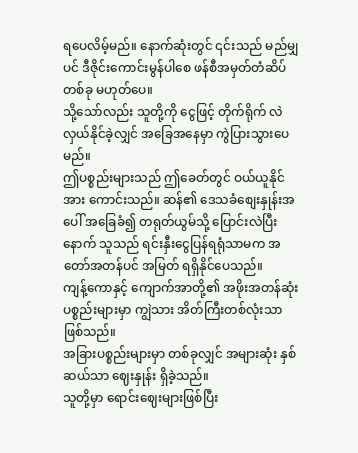ရပေလိမ့်မည်။ နောက်ဆုံးတွင် ၎င်းသည် မည်မျှပင် ဒီဇိုင်းကောင်းမွန်ပါစေ ဖန်စီအမှတ်တံဆိပ်တစ်ခု မဟုတ်ပေ။
သို့သော်လည်း သူတို့ကို ငွေဖြင့် တိုက်ရိုက် လဲလှယ်နိုင်ခဲ့လျှင် အခြေအနေမှာ ကွဲပြားသွားပေမည်။
ဤပစ္စည်းများသည် ဤခေတ်တွင် ဝယ်ယူနိုင်အား ကောင်းသည်။ ဆန်၏ ဒေသခံစျေးနှုန်းအပေါ် အခြေခံ၍ တရုတ်ယွမ်သို့ ပြောင်းလဲပြီးနောက် သူသည် ရင်းနှီးငွေပြန်ရရုံသာမက အတော်အတန်ပင် အမြတ် ရရှိနိုင်ပေသည်။
ကျန့်ကောနှင့် ကျောက်အာတို့၏ အဖိုးအတန်ဆုံး ပစ္စည်းများမှာ ကျွဲသား အိတ်ကြီးတစ်လုံးသာ ဖြစ်သည်။
အခြားပစ္စည်းများမှာ တစ်ခုလျှင် အများဆုံး နှစ်ဆယ်သာ ဈေးနှုန်း ရှိခဲ့သည်။
သူတို့မှာ ရောင်းဈေးများဖြစ်ပြီး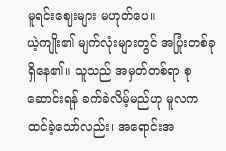မူရင်းဈေးများ မဟုတ်ပေ။
ယဲ့ကျိုး၏ မျက်လုံးများတွင် အပြုံးတစ်ခု ရှိနေ၏။ သူသည် အမှတ်တစ်ရာ စုဆောင်းရန် ခက်ခဲလိမ့်မည်ဟု မူလက ထင်ခဲ့သော်လည်း၊ အရောင်းအ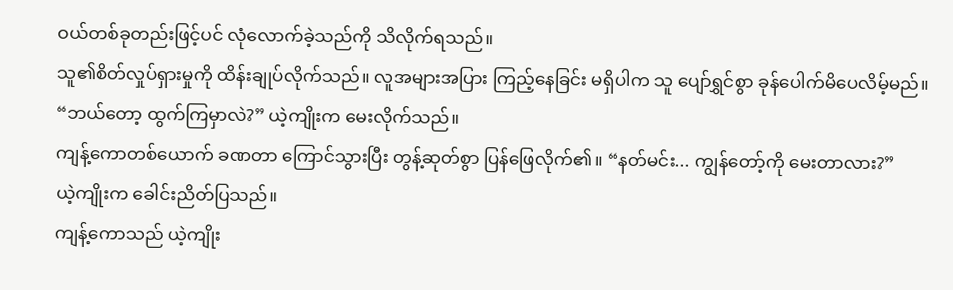ဝယ်တစ်ခုတည်းဖြင့်ပင် လုံလောက်ခဲ့သည်ကို သိလိုက်ရသည်။
သူ၏စိတ်လှုပ်ရှားမှုကို ထိန်းချုပ်လိုက်သည်။ လူအများအပြား ကြည့်နေခြင်း မရှိပါက သူ ပျော်ရွှင်စွာ ခုန်ပေါက်မိပေလိမ့်မည်။
“ဘယ်တော့ ထွက်ကြမှာလဲ?” ယဲ့ကျိုးက မေးလိုက်သည်။
ကျန့်ကောတစ်ယောက် ခဏတာ ကြောင်သွားပြီး တွန့်ဆုတ်စွာ ပြန်ဖြေလိုက်၏။ “နတ်မင်း... ကျွန်တော့်ကို မေးတာလား?”
ယဲ့ကျိုးက ခေါင်းညိတ်ပြသည်။
ကျန့်ကောသည် ယဲ့ကျိုး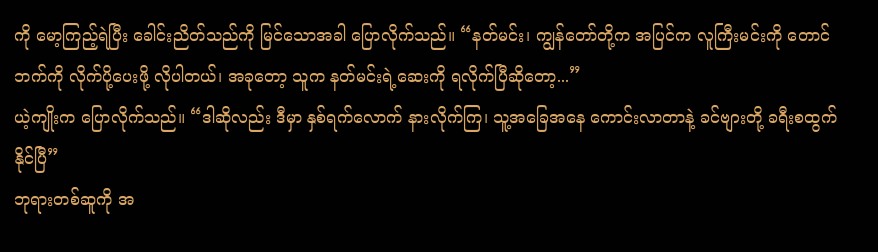ကို မော့ကြည့်ရဲပြီး ခေါင်းညိတ်သည်ကို မြင်သောအခါ ပြောလိုက်သည်။ “နတ်မင်း၊ ကျွန်တော်တို့က အပြင်က လူကြီးမင်းကို တောင်ဘက်ကို လိုက်ပို့ပေးဖို့ လိုပါတယ်၊ အခုတော့ သူက နတ်မင်းရဲ့ဆေးကို ရလိုက်ပြီဆိုတော့...”
ယဲ့ကျိုးက ပြောလိုက်သည်။ “ဒါဆိုလည်း ဒီမှာ နှစ်ရက်လောက် နားလိုက်ကြ၊ သူ့အခြေအနေ ကောင်းလာတာနဲ့ ခင်ဗျားတို့ ခရီးစထွက်နိုင်ပြီ”
ဘုရားတစ်ဆူကို အ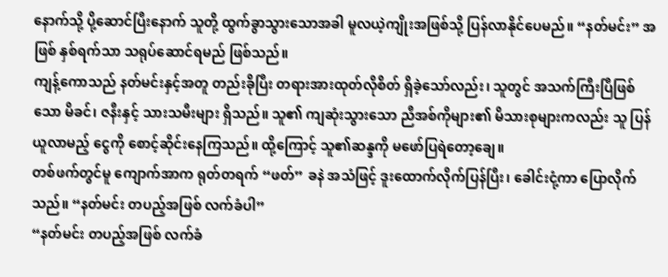နောက်သို့ ပို့ဆောင်ပြီးနောက် သူတို့ ထွက်ခွာသွားသောအခါ မူလယဲ့ကျိုးအဖြစ်သို့ ပြန်လာနိုင်ပေမည်။ “နတ်မင်း” အဖြစ် နှစ်ရက်သာ သရုပ်ဆောင်ရမည် ဖြစ်သည်။
ကျန့်ကောသည် နတ်မင်းနှင့်အတူ တည်းခိုပြီး တရားအားထုတ်လိုစိတ် ရှိခဲ့သော်လည်း၊ သူတွင် အသက်ကြီးပြီဖြစ်သော မိခင်၊ ဇနီးနှင့် သားသမီးများ ရှိသည်။ သူ၏ ကျဆုံးသွားသော ညီအစ်ကိုများ၏ မိသားစုများကလည်း သူ ပြန်ယူလာမည့် ငွေကို စောင့်ဆိုင်းနေကြသည်။ ထို့ကြောင့် သူ၏ဆန္ဒကို မဖော်ပြရဲတော့ချေ။
တစ်ဖက်တွင်မူ ကျောက်အာက ရုတ်တရက် “ဖတ်” ခနဲ အသံဖြင့် ဒူးထောက်လိုက်ပြန်ပြီး၊ ခေါင်းငုံ့ကာ ပြောလိုက်သည်။ “နတ်မင်း တပည့်အဖြစ် လက်ခံပါ”
“နတ်မင်း တပည့်အဖြစ် လက်ခံ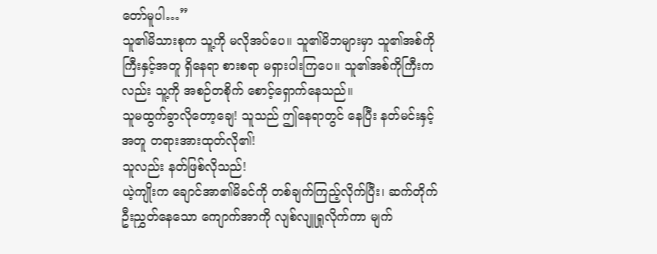တော်မူပါ…”
သူ၏မိသားစုက သူ့ကို မလိုအပ်ပေ။ သူ၏မိဘများမှာ သူ၏အစ်ကိုကြီးနှင့်အတူ ရှိနေရာ စားစရာ မရှားပါးကြပေ။ သူ၏အစ်ကိုကြီးကလည်း သူ့ကို အစဉ်တစိုက် စောင့်ရှောက်နေသည်။
သူမထွက်ခွာလိုတော့ချေ! သူသည် ဤနေရာတွင် နေပြီး နတ်မင်းနှင့်အတူ တရားအားထုတ်လို၏!
သူလည်း နတ်ဖြစ်လိုသည်!
ယဲ့ကျိုးက ချောင်အာ၏မိခင်ကို တစ်ချက်ကြည့်လိုက်ပြီး၊ ဆက်တိုက် ဦးညွှတ်နေသော ကျောက်အာကို လျစ်လျူရှုလိုက်ကာ မျက်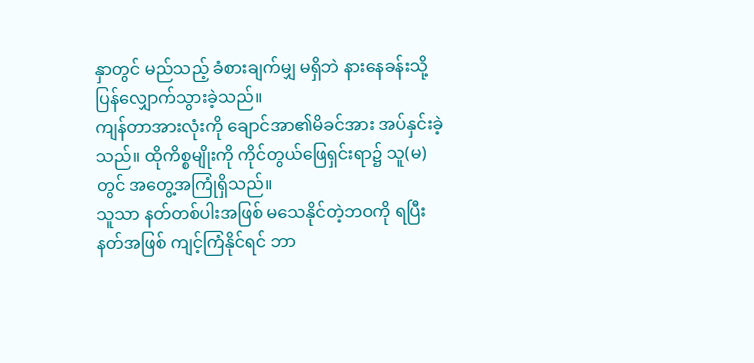နှာတွင် မည်သည့် ခံစားချက်မျှ မရှိဘဲ နားနေခန်းသို့ ပြန်လျှောက်သွားခဲ့သည်။
ကျန်တာအားလုံးကို ချောင်အာ၏မိခင်အား အပ်နှင်းခဲ့သည်။ ထိုကိစ္စမျိုးကို ကိုင်တွယ်ဖြေရှင်းရာ၌ သူ(မ)တွင် အတွေ့အကြုံရှိသည်။
သူသာ နတ်တစ်ပါးအဖြစ် မသေနိုင်တဲ့ဘဝကို ရပြီး နတ်အဖြစ် ကျင့်ကြံနိုင်ရင် ဘာ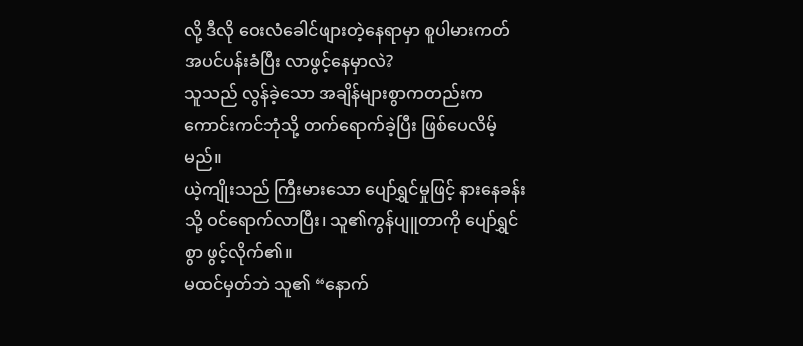လို့ ဒီလို ဝေးလံခေါင်ဖျားတဲ့နေရာမှာ စူပါမားကတ် အပင်ပန်းခံပြီး လာဖွင့်နေမှာလဲ?
သူသည် လွန်ခဲ့သော အချိန်များစွာကတည်းက ကောင်းကင်ဘုံသို့ တက်ရောက်ခဲ့ပြီး ဖြစ်ပေလိမ့်မည်။
ယဲ့ကျိုးသည် ကြီးမားသော ပျော်ရွှင်မှုဖြင့် နားနေခန်းသို့ ဝင်ရောက်လာပြီး၊ သူ၏ကွန်ပျူတာကို ပျော်ရွှင်စွာ ဖွင့်လိုက်၏။
မထင်မှတ်ဘဲ သူ၏ “နောက်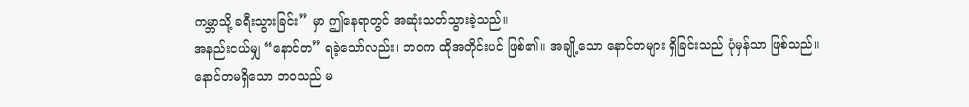ကမ္ဘာသို့ ခရီးသွားခြင်း” မှာ ဤနေရာတွင် အဆုံးသတ်သွားခဲ့သည်။
အနည်းငယ်မျှ “နောင်တ” ရခဲ့သော်လည်း၊ ဘဝက ထိုအတိုင်းပင် ဖြစ်၏။ အချို့သော နောင်တများ ရှိခြင်းသည် ပုံမှန်သာ ဖြစ်သည်။
နောင်တမရှိသော ဘဝသည် မ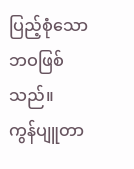ပြည့်စုံသော ဘဝဖြစ်သည်။
ကွန်ပျူတာ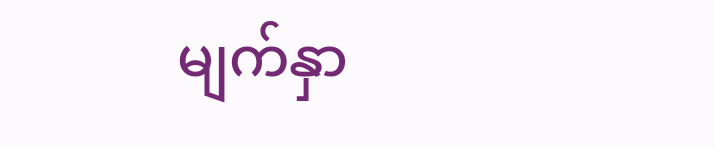မျက်နှာ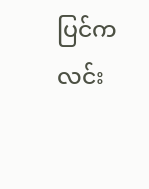ပြင်က လင်း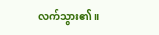လက်သွား၏။